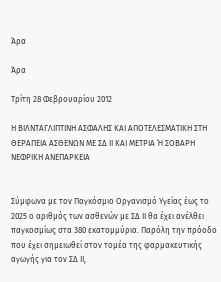Άρα

Άρα

Τρίτη 28 Φεβρουαρίου 2012

Η ΒΙΛΝΤΑΓΛΙΠΤΙΝΗ ΑΣΦΑΛΗΣ ΚΑΙ ΑΠΟΤΕΛΕΣΜΑΤΙΚΗ ΣΤΗ ΘΕΡΑΠΕΙΑ ΑΣΘΕΝΩΝ ΜΕ ΣΔ ΙΙ ΚΑΙ ΜΕΤΡΙΑ Ή ΣΟΒΑΡΗ ΝΕΦΡΙΚΗ ΑΝΕΠΑΡΚΕΙΑ


Σύμφωνα με τον Παγκόσμιο Οργανισμό Υγείας έως το 2025 ο αριθμός των ασθενών με ΣΔ ΙΙ θα έχει ανέλθει παγκοσμίως στα 380 εκατομμύρια. Παρόλη την πρόοδο που έχει σημειωθεί στον τομέα της φαρμακευτικής αγωγής για τον ΣΔ ΙΙ,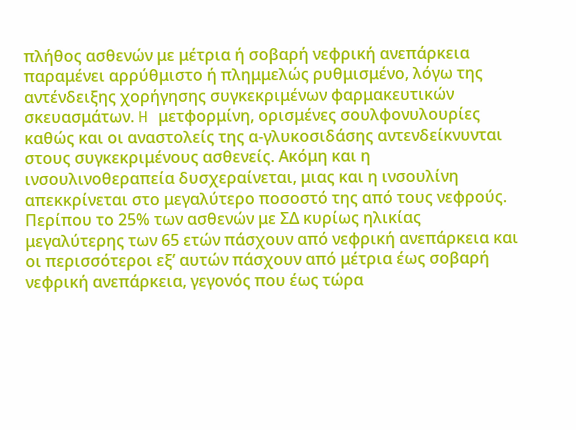πλήθος ασθενών με μέτρια ή σοβαρή νεφρική ανεπάρκεια παραμένει αρρύθμιστο ή πλημμελώς ρυθμισμένο, λόγω της αντένδειξης χορήγησης συγκεκριμένων φαρμακευτικών σκευασμάτων. H μετφορμίνη, ορισμένες σουλφονυλουρίες καθώς και οι αναστολείς της α-γλυκοσιδάσης αντενδείκνυνται στους συγκεκριμένους ασθενείς. Ακόμη και η ινσουλινοθεραπεία δυσχεραίνεται, μιας και η ινσουλίνη απεκκρίνεται στο μεγαλύτερο ποσοστό της από τους νεφρούς.
Περίπου το 25% των ασθενών με ΣΔ κυρίως ηλικίας μεγαλύτερης των 65 ετών πάσχουν από νεφρική ανεπάρκεια και οι περισσότεροι εξ’ αυτών πάσχουν από μέτρια έως σοβαρή νεφρική ανεπάρκεια, γεγονός που έως τώρα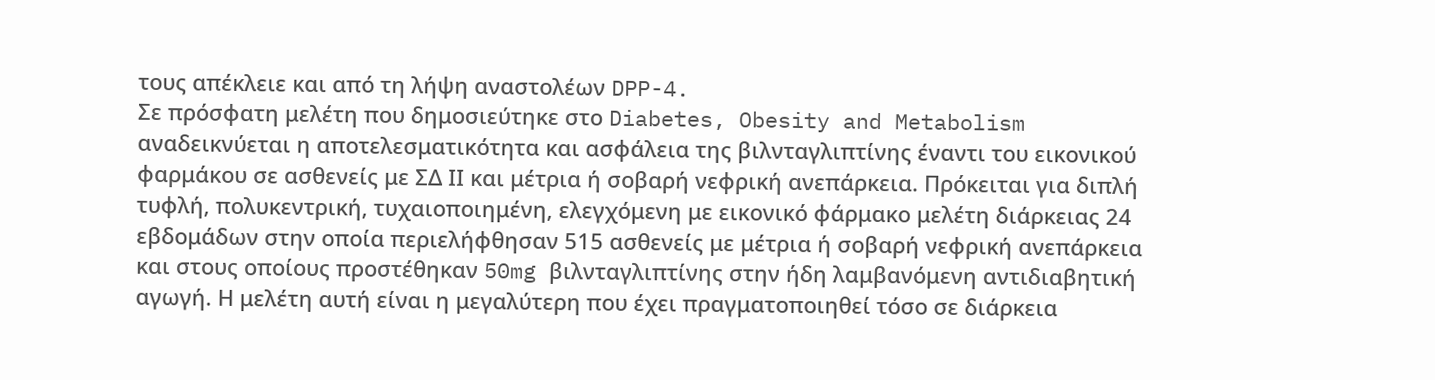τους απέκλειε και από τη λήψη αναστολέων DPP-4.
Σε πρόσφατη μελέτη που δημοσιεύτηκε στο Diabetes, Obesity and Metabolism αναδεικνύεται η αποτελεσματικότητα και ασφάλεια της βιλνταγλιπτίνης έναντι του εικονικού φαρμάκου σε ασθενείς με ΣΔ ΙΙ και μέτρια ή σοβαρή νεφρική ανεπάρκεια. Πρόκειται για διπλή τυφλή, πολυκεντρική, τυχαιοποιημένη, ελεγχόμενη με εικονικό φάρμακο μελέτη διάρκειας 24 εβδομάδων στην οποία περιελήφθησαν 515 ασθενείς με μέτρια ή σοβαρή νεφρική ανεπάρκεια και στους οποίους προστέθηκαν 50mg βιλνταγλιπτίνης στην ήδη λαμβανόμενη αντιδιαβητική αγωγή. Η μελέτη αυτή είναι η μεγαλύτερη που έχει πραγματοποιηθεί τόσο σε διάρκεια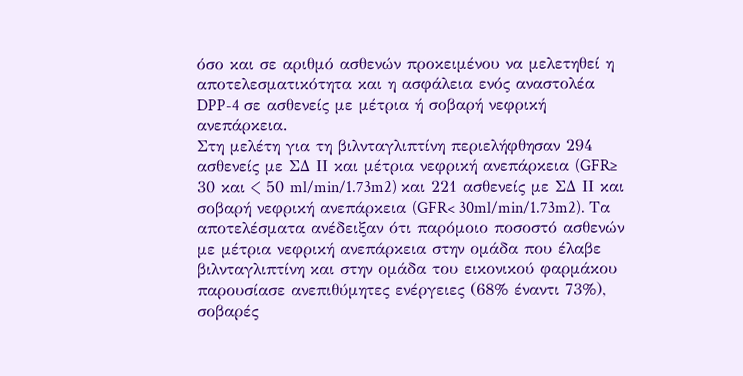όσο και σε αριθμό ασθενών προκειμένου να μελετηθεί η αποτελεσματικότητα και η ασφάλεια ενός αναστολέα DPP-4 σε ασθενείς με μέτρια ή σοβαρή νεφρική ανεπάρκεια.
Στη μελέτη για τη βιλνταγλιπτίνη περιελήφθησαν 294 ασθενείς με ΣΔ ΙΙ και μέτρια νεφρική ανεπάρκεια (GFR≥ 30 και < 50 ml/min/1.73m2) και 221 ασθενείς με ΣΔ ΙΙ και σοβαρή νεφρική ανεπάρκεια (GFR< 30ml/min/1.73m2). Τα αποτελέσματα ανέδειξαν ότι παρόμοιο ποσοστό ασθενών με μέτρια νεφρική ανεπάρκεια στην ομάδα που έλαβε βιλνταγλιπτίνη και στην ομάδα του εικονικού φαρμάκου παρουσίασε ανεπιθύμητες ενέργειες (68% έναντι 73%), σοβαρές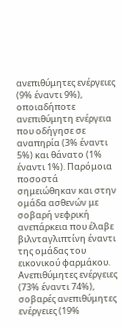ανεπιθύμητες ενέργειες (9% έναντι 9%), οποιαδήποτε ανεπιθύμητη ενέργεια που οδήγησε σε αναπηρία (3% έναντι 5%) και θάνατο (1% έναντι 1%). Παρόμοια ποσοστά σημειώθηκαν και στην ομάδα ασθενών με σοβαρή νεφρική ανεπάρκεια που έλαβε βιλνταγλιπτίνη έναντι της ομάδας του εικονικού φαρμάκου. Ανεπιθύμητες ενέργειες (73% έναντι 74%), σοβαρές ανεπιθύμητες ενέργειες (19%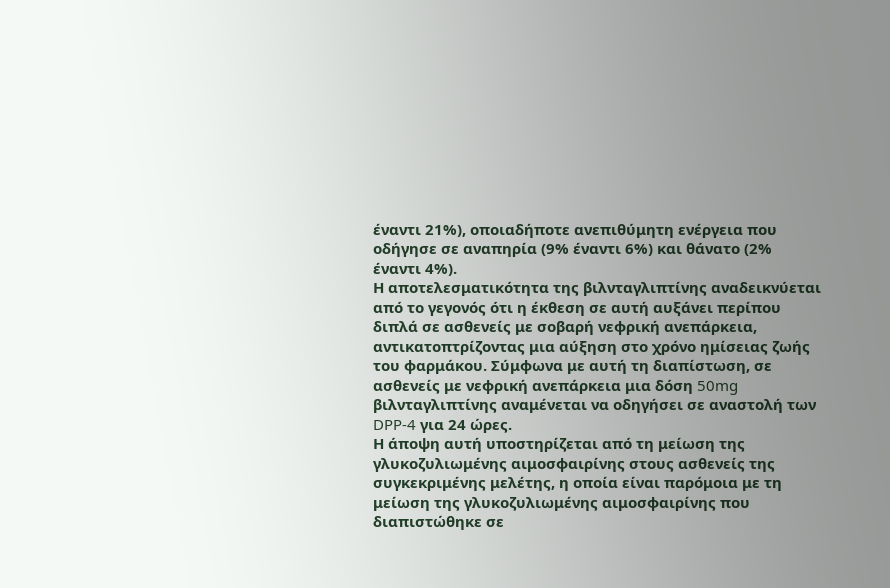έναντι 21%), οποιαδήποτε ανεπιθύμητη ενέργεια που οδήγησε σε αναπηρία (9% έναντι 6%) και θάνατο (2% έναντι 4%).
Η αποτελεσματικότητα της βιλνταγλιπτίνης αναδεικνύεται από το γεγονός ότι η έκθεση σε αυτή αυξάνει περίπου διπλά σε ασθενείς με σοβαρή νεφρική ανεπάρκεια, αντικατοπτρίζοντας μια αύξηση στο χρόνο ημίσειας ζωής του φαρμάκου. Σύμφωνα με αυτή τη διαπίστωση, σε ασθενείς με νεφρική ανεπάρκεια μια δόση 50mg βιλνταγλιπτίνης αναμένεται να οδηγήσει σε αναστολή των DPP-4 για 24 ώρες.
Η άποψη αυτή υποστηρίζεται από τη μείωση της γλυκοζυλιωμένης αιμοσφαιρίνης στους ασθενείς της συγκεκριμένης μελέτης, η οποία είναι παρόμοια με τη μείωση της γλυκοζυλιωμένης αιμοσφαιρίνης που διαπιστώθηκε σε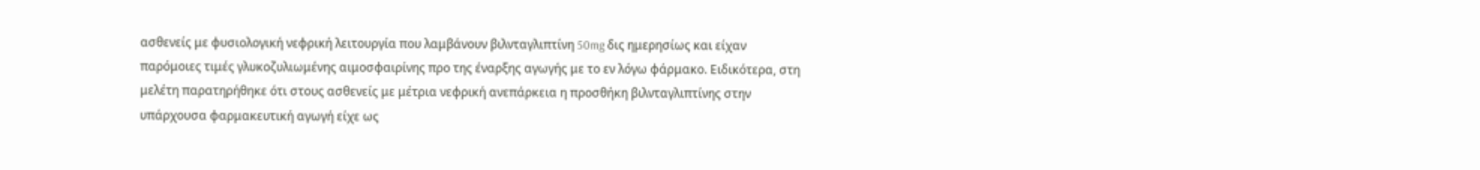ασθενείς με φυσιολογική νεφρική λειτουργία που λαμβάνουν βιλνταγλιπτίνη 50mg δις ημερησίως και είχαν παρόμοιες τιμές γλυκοζυλιωμένης αιμοσφαιρίνης προ της έναρξης αγωγής με το εν λόγω φάρμακο. Ειδικότερα, στη μελέτη παρατηρήθηκε ότι στους ασθενείς με μέτρια νεφρική ανεπάρκεια η προσθήκη βιλνταγλιπτίνης στην υπάρχουσα φαρμακευτική αγωγή είχε ως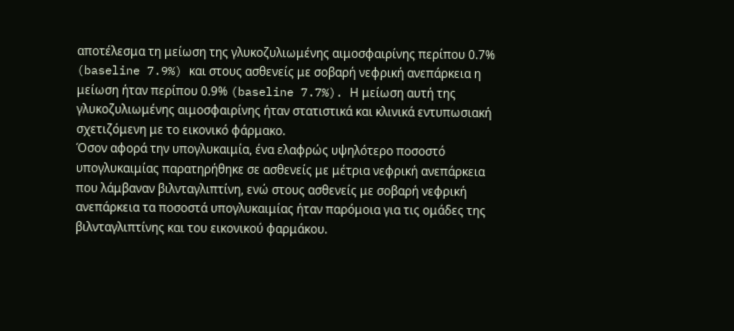αποτέλεσμα τη μείωση της γλυκοζυλιωμένης αιμοσφαιρίνης περίπου 0.7% (baseline 7.9%) και στους ασθενείς με σοβαρή νεφρική ανεπάρκεια η μείωση ήταν περίπου 0.9% (baseline 7.7%). Η μείωση αυτή της  γλυκοζυλιωμένης αιμοσφαιρίνης ήταν στατιστικά και κλινικά εντυπωσιακή σχετιζόμενη με το εικονικό φάρμακο.
Όσον αφορά την υπογλυκαιμία, ένα ελαφρώς υψηλότερο ποσοστό υπογλυκαιμίας παρατηρήθηκε σε ασθενείς με μέτρια νεφρική ανεπάρκεια που λάμβαναν βιλνταγλιπτίνη, ενώ στους ασθενείς με σοβαρή νεφρική ανεπάρκεια τα ποσοστά υπογλυκαιμίας ήταν παρόμοια για τις ομάδες της βιλνταγλιπτίνης και του εικονικού φαρμάκου.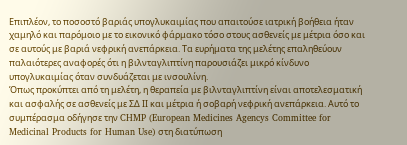Επιπλέον, το ποσοστό βαριάς υπογλυκαιμίας που απαιτούσε ιατρική βοήθεια ήταν χαμηλό και παρόμοιο με το εικονικό φάρμακο τόσο στους ασθενείς με μέτρια όσο και σε αυτούς με βαριά νεφρική ανεπάρκεια. Τα ευρήματα της μελέτης επαληθεύουν παλαιότερες αναφορές ότι η βιλνταγλιπτίνη παρουσιάζει μικρό κίνδυνο υπογλυκαιμίας όταν συνδυάζεται με ινσουλίνη.
Όπως προκύπτει από τη μελέτη, η θεραπεία με βιλνταγλιπτίνη είναι αποτελεσματική και ασφαλής σε ασθενείς με ΣΔ ΙΙ και μέτρια ή σοβαρή νεφρική ανεπάρκεια. Αυτό το συμπέρασμα οδήγησε την CHMP (European Medicines Agencys Committee for Medicinal Products for Human Use) στη διατύπωση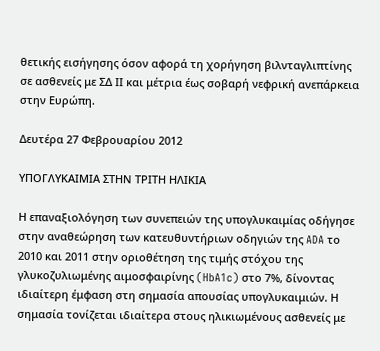θετικής εισήγησης όσον αφορά τη χορήγηση βιλνταγλιπτίνης σε ασθενείς με ΣΔ ΙΙ και μέτρια έως σοβαρή νεφρική ανεπάρκεια στην Ευρώπη.

Δευτέρα 27 Φεβρουαρίου 2012

ΥΠΟΓΛΥΚΑΙΜΙΑ ΣΤΗΝ ΤΡΙΤΗ ΗΛΙΚΙΑ

Η επαναξιολόγηση των συνεπειών της υπογλυκαιμίας οδήγησε στην αναθεώρηση των κατευθυντήριων οδηγιών της ADA το 2010 και 2011 στην οριοθέτηση της τιμής στόχου της γλυκοζυλιωμένης αιμοσφαιρίνης (HbA1c) στο 7%, δίνοντας ιδιαίτερη έμφαση στη σημασία απουσίας υπογλυκαιμιών. Η σημασία τονίζεται ιδιαίτερα στους ηλικιωμένους ασθενείς με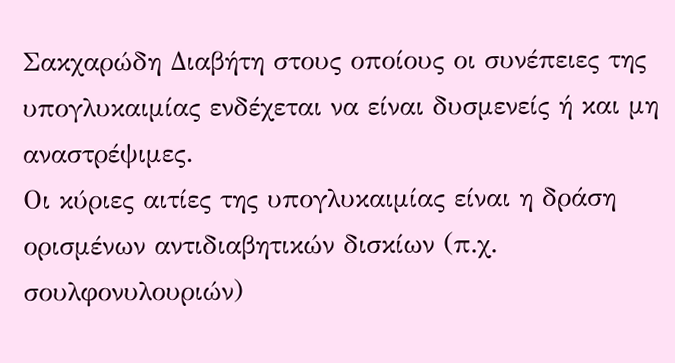Σακχαρώδη Διαβήτη στους οποίους οι συνέπειες της υπογλυκαιμίας ενδέχεται να είναι δυσμενείς ή και μη αναστρέψιμες.
Οι κύριες αιτίες της υπογλυκαιμίας είναι η δράση ορισμένων αντιδιαβητικών δισκίων (π.χ. σουλφονυλουριών)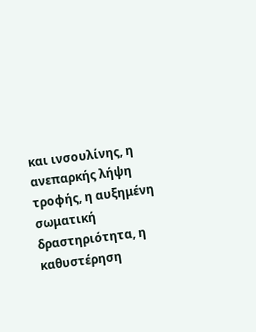και ινσουλίνης, η ανεπαρκής λήψη τροφής, η αυξημένη σωματική δραστηριότητα, η καθυστέρηση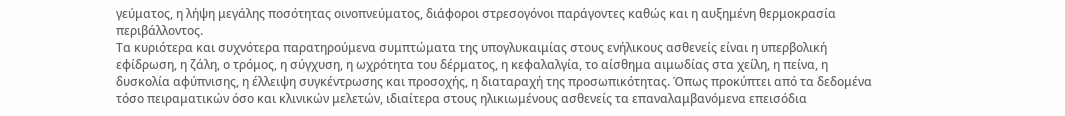γεύματος, η λήψη μεγάλης ποσότητας οινοπνεύματος, διάφοροι στρεσογόνοι παράγοντες καθώς και η αυξημένη θερμοκρασία περιβάλλοντος.
Τα κυριότερα και συχνότερα παρατηρούμενα συμπτώματα της υπογλυκαιμίας στους ενήλικους ασθενείς είναι η υπερβολική εφίδρωση, η ζάλη, ο τρόμος, η σύγχυση, η ωχρότητα του δέρματος, η κεφαλαλγία, το αίσθημα αιμωδίας στα χείλη, η πείνα, η δυσκολία αφύπνισης, η έλλειψη συγκέντρωσης και προσοχής, η διαταραχή της προσωπικότητας. Όπως προκύπτει από τα δεδομένα τόσο πειραματικών όσο και κλινικών μελετών, ιδιαίτερα στους ηλικιωμένους ασθενείς τα επαναλαμβανόμενα επεισόδια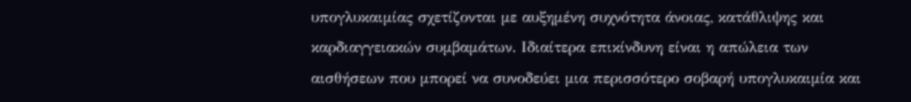υπογλυκαιμίας σχετίζονται με αυξημένη συχνότητα άνοιας, κατάθλιψης και καρδιαγγειακών συμβαμάτων. Ιδιαίτερα επικίνδυνη είναι η απώλεια των αισθήσεων που μπορεί να συνοδεύει μια περισσότερο σοβαρή υπογλυκαιμία και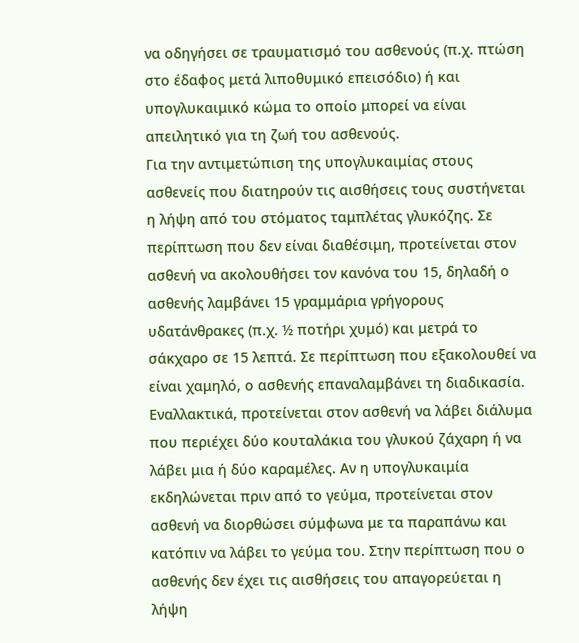να οδηγήσει σε τραυματισμό του ασθενούς (π.χ. πτώση στο έδαφος μετά λιποθυμικό επεισόδιο) ή και υπογλυκαιμικό κώμα το οποίο μπορεί να είναι απειλητικό για τη ζωή του ασθενούς.
Για την αντιμετώπιση της υπογλυκαιμίας στους ασθενείς που διατηρούν τις αισθήσεις τους συστήνεται η λήψη από του στόματος ταμπλέτας γλυκόζης. Σε περίπτωση που δεν είναι διαθέσιμη, προτείνεται στον ασθενή να ακολουθήσει τον κανόνα του 15, δηλαδή ο ασθενής λαμβάνει 15 γραμμάρια γρήγορους υδατάνθρακες (π.χ. ½ ποτήρι χυμό) και μετρά το σάκχαρο σε 15 λεπτά. Σε περίπτωση που εξακολουθεί να είναι χαμηλό, ο ασθενής επαναλαμβάνει τη διαδικασία. Εναλλακτικά, προτείνεται στον ασθενή να λάβει διάλυμα που περιέχει δύο κουταλάκια του γλυκού ζάχαρη ή να λάβει μια ή δύο καραμέλες. Αν η υπογλυκαιμία εκδηλώνεται πριν από το γεύμα, προτείνεται στον ασθενή να διορθώσει σύμφωνα με τα παραπάνω και κατόπιν να λάβει το γεύμα του. Στην περίπτωση που ο ασθενής δεν έχει τις αισθήσεις του απαγορεύεται η λήψη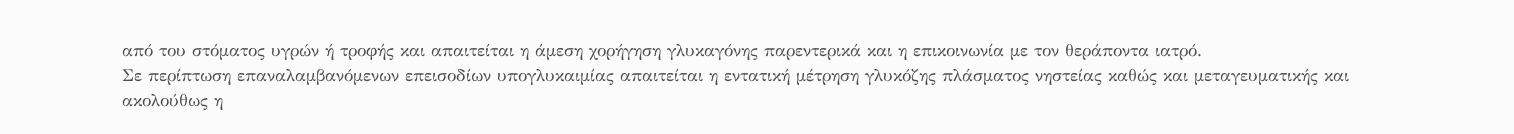από του στόματος υγρών ή τροφής και απαιτείται η άμεση χορήγηση γλυκαγόνης παρεντερικά και η επικοινωνία με τον θεράποντα ιατρό.
Σε περίπτωση επαναλαμβανόμενων επεισοδίων υπογλυκαιμίας απαιτείται η εντατική μέτρηση γλυκόζης πλάσματος νηστείας καθώς και μεταγευματικής και ακολούθως η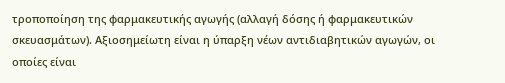τροποποίηση της φαρμακευτικής αγωγής (αλλαγή δόσης ή φαρμακευτικών σκευασμάτων). Αξιοσημείωτη είναι η ύπαρξη νέων αντιδιαβητικών αγωγών, οι οποίες είναι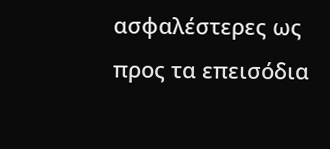ασφαλέστερες ως προς τα επεισόδια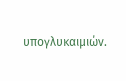υπογλυκαιμιών.